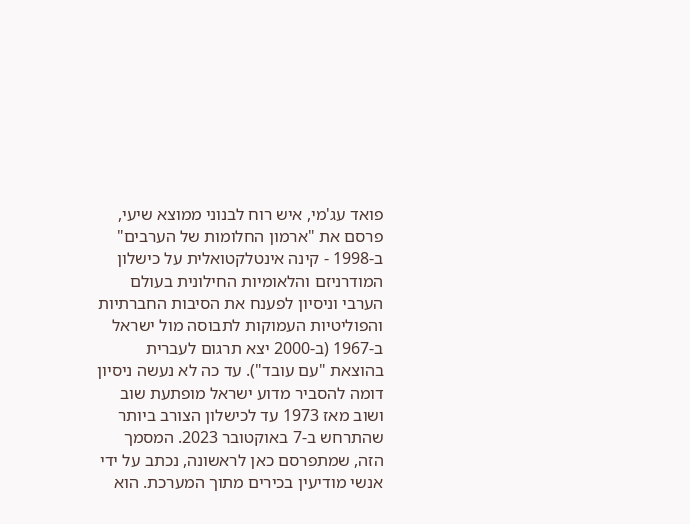פואד עג'מי, איש רוח לבנוני ממוצא שיעי, פרסם את "ארמון החלומות של הערבים" ב-1998 - קינה אינטלקטואלית על כישלון המודרניזם והלאומיות החילונית בעולם הערבי וניסיון לפענח את הסיבות החברתיות והפוליטיות העמוקות לתבוסה מול ישראל ב-1967 (ב-2000 יצא תרגום לעברית בהוצאת "עם עובד"). עד כה לא נעשה ניסיון דומה להסביר מדוע ישראל מופתעת שוב ושוב מאז 1973 עד לכישלון הצורב ביותר שהתרחש ב-7 באוקטובר 2023. המסמך הזה, שמתפרסם כאן לראשונה, נכתב על ידי אנשי מודיעין בכירים מתוך המערכת. הוא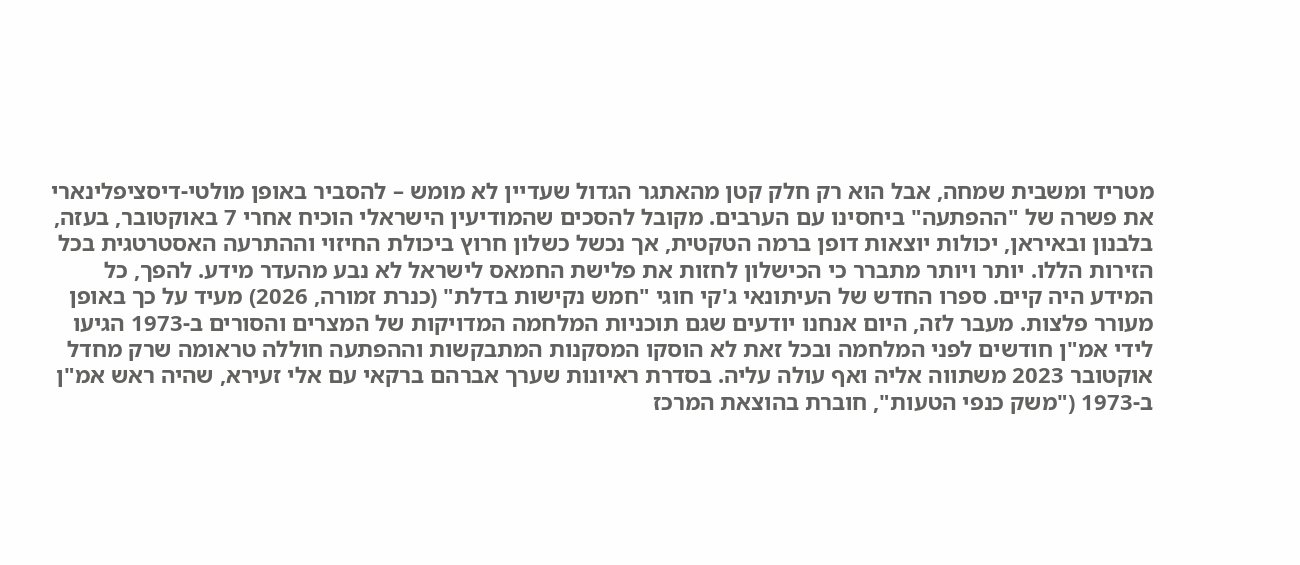מטריד ומשבית שמחה, אבל הוא רק חלק קטן מהאתגר הגדול שעדיין לא מומש – להסביר באופן מולטי-דיסציפלינארי את פשרה של "ההפתעה" ביחסינו עם הערבים. מקובל להסכים שהמודיעין הישראלי הוכיח אחרי 7 באוקטובר, בעזה, בלבנון ובאיראן, יכולות יוצאות דופן ברמה הטקטית, אך נכשל כשלון חרוץ ביכולת החיזוי וההתרעה האסטרטגית בכל הזירות הללו. יותר ויותר מתברר כי הכישלון לחזות את פלישת החמאס לישראל לא נבע מהעדר מידע. להפך, כל המידע היה קיים. ספרו החדש של העיתונאי ג'קי חוגי "חמש נקישות בדלת" (כנרת זמורה, 2026) מעיד על כך באופן מעורר פלצות. מעבר לזה, היום אנחנו יודעים שגם תוכניות המלחמה המדויקות של המצרים והסורים ב-1973 הגיעו לידי אמ"ן חודשים לפני המלחמה ובכל זאת לא הוסקו המסקנות המתבקשות וההפתעה חוללה טראומה שרק מחדל אוקטובר 2023 משתווה אליה ואף עולה עליה. בסדרת ראיונות שערך אברהם ברקאי עם אלי זעירא, שהיה ראש אמ"ן ב-1973 ("משק כנפי הטעות", חוברת בהוצאת המרכז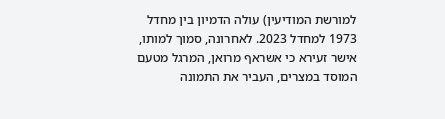למורשת המודיעין) עולה הדמיון בין מחדל 1973 למחדל 2023. לאחרונה, סמוך למותו, אישר זעירא כי אשראף מרואן, המרגל מטעם המוסד במצרים, העביר את התמונה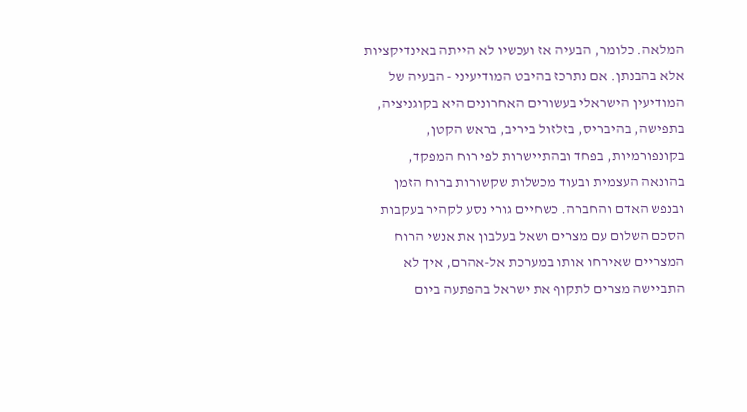המלאה. כלומר, הבעיה אז ועכשיו לא הייתה באינדיקציות אלא בהבנתן. אם נתרכז בהיבט המודיעיני - הבעיה של המודיעין הישראלי בעשורים האחרונים היא בקוגניציה, בתפישה, בהיבריס, בזלזול ביריב, בראש הקטן, בקונפורמיות, בפחד ובהתיישרות לפי רוח המפקד, בהונאה העצמית ובעוד מכשלות שקשורות ברוח הזמן ובנפש האדם והחברה. כשחיים גורי נסע לקהיר בעקבות הסכם השלום עם מצרים ושאל בעלבון את אנשי הרוח המצריים שאירחו אותו במערכת אל-אהרם, איך לא התביישה מצרים לתקוף את ישראל בהפתעה ביום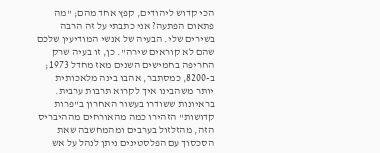הכי קדוש ליהודים, קפץ אחד מהם; "מה פתאום הפתעה? אני כתבתי על זה הרבה בשירים שלי. הבעיה של אנשי המודיעין שלכם שהם לא קוראים שירה". כן, זו בעיה שרק החריפה בחמישים השנים מאז מחדל 1973; ב-8200, כמסתבר, אהבו בינה מלאכותית יותר משהבינו איך לקרוא תרבות ערבית. בראיונות ששודרו בעשור האחרון ב"פרות קדושות" הזהירו כמה מהאורחים מההיבריס הזה, מהזלזול בערבים ומהמחשבה שאת הסכסוך עם הפלסטינים ניתן לנהל על אש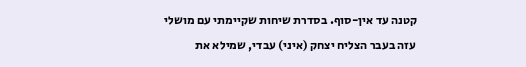קטנה עד אין-סוף. בסדרת שיחות שקיימתי עם מושלי עזה בעבר הצליח יצחק (איני) עבדי, שמילא את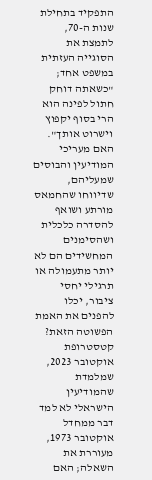התפקיד בתחילת שנות ה-70, לתמצת את הסוגייה העזתית במשפט אחד; "כשאתה דוחק חתול לפינה הוא הרי בסוף יקפוץ וישרוט אותך". האם מעריכי המודיעין והבוסים שמעליהם, שדיווחו שהחמאס מורתע ושואף להסדרה כלכלית ושהסימנים המחשידים הם לא יותר מתעמולה או תרגילי יחסי ציבור, יכלו להפנים את האמת הפשוטה הזאת? קטסטרופת אוקטובר 2023, שמלמדת שהמודיעין הישראלי לא למד דבר ממחדל אוקטובר 1973, מעוררת את השאלה; האם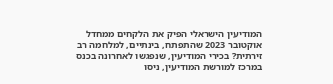המודיעין הישראלי הפיק את הלקחים ממחדל אוקטובר 2023 שהתפתח, בינתיים, למלחמה רב זירתית? בכירי המודיעין, שנפגשו לאחרונה בכנס במרכז למורשת המודיעין, ניסו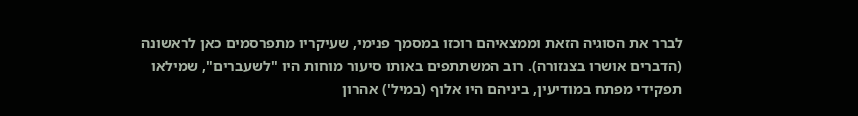לברר את הסוגיה הזאת וממצאיהם רוכזו במסמך פנימי, שעיקריו מתפרסמים כאן לראשונה (הדברים אושרו בצנזורה). רוב המשתתפים באותו סיעור מוחות היו "לשעברים", שמילאו תפקידי מפתח במודיעין, ביניהם היו אלוף (במיל') אהרון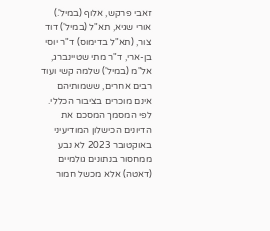זאבי פרקש, אלוף (במיל'.) אורי שגיא, תא"ל (במיל') דוד צור, (תא"ל בדימוס) ד"ר יוסי בן-ארי, ד"ר מתי שטיינברג, אל"מ (במיל') שלמה קשי ועוד רבים אחרים, ששמותיהם אינם מוכרים בציבור הכללי. לפי המסמך המסכם את הדיונים הכישלון המודיעיני באוקטובר 2023 לא נבע ממחסור בנתונים גולמיים (דאטה) אלא מכשל חמור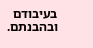בעיבודם ובהבנתם.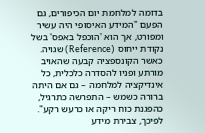בדומה למלחמת יום הכיפורים, גם הפעם "המידע האיסופי היה עשיר ומפורט, אך הוא 'הוכפל באפס' בשל נקודת ייחוס (Reference) שגויה. כאשר הקונספציה קבעה שהאויב מורתע ופניו להסדרה כלכלית, כל אינדיקציה למלחמה – גם אם היתה ברורה כשמש – התפרשה כתרגיל, כהפגנת כוח ריקה או כרעש רקע". לפיכך, צבירת מידע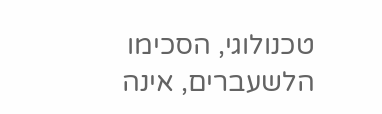טכנולוגי, הסכימו הלשעברים, אינה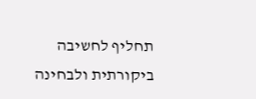תחליף לחשיבה ביקורתית ולבחינה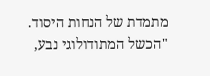מתמדת של הנחות היסוד. "הכשל המתודולוגי נבע,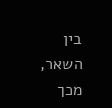בין השאר, מכך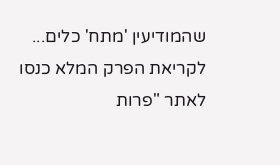שהמודיעין 'מתח' כלים... לקריאת הפרק המלא כנסו לאתר "פרות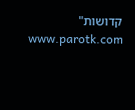קדושות" www.parotk.com